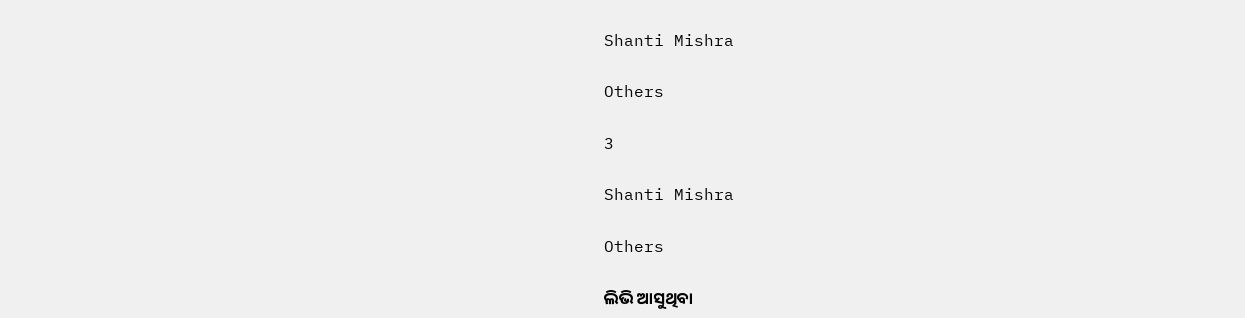Shanti Mishra

Others

3

Shanti Mishra

Others

ଲିଭି ଆସୁଥିବା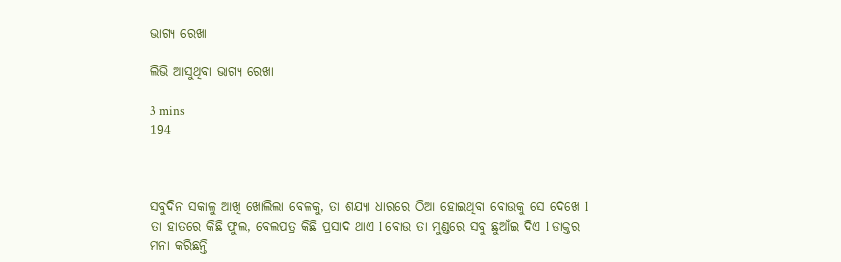ଭାଗ୍ୟ ରେଖା

ଲିଭି ଆସୁଥିବା ଭାଗ୍ୟ ରେଖା

3 mins
194



ସବୁଦିନ ସକାଳୁ ଆଖି ଖୋଲିଲା ବେଳକୁ, ତା ଶଯ୍ୟା ଧାରରେ ଠିଆ ହୋଇଥିବା ବୋଉକୁ ସେ ଦେଖେ l ତା ହାତରେ କିଛି ଫୁଲ, ବେଲପତ୍ର କିଛି ପ୍ରସାଦ ଥାଏ l ବୋଉ ତା ମୁଣ୍ଡରେ ସବୁ ଛୁଆଁଇ ଦିଏ l ଡାକ୍ତର ମନା କରିଛନ୍ତି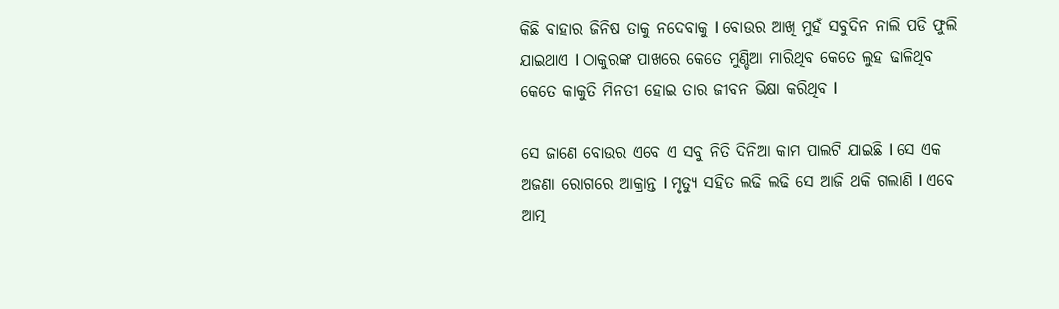କିଛି ବାହାର ଜିନିଷ ତାକୁ ନଦେବାକୁ l ବୋଉର ଆଖି ମୁହଁ ସବୁଦିନ ନାଲି ପଡି ଫୁଲି ଯାଇଥାଏ l ଠାକୁରଙ୍କ ପାଖରେ କେତେ ମୁଣ୍ଡିଆ ମାରିଥିବ କେତେ ଲୁହ ଢାଳିଥିବ କେତେ କାକୁତି ମିନତୀ ହୋଇ ତାର ଜୀବନ ଭିକ୍ଷା କରିଥିବ l

ସେ ଜାଣେ ବୋଉର ଏବେ ଏ ସବୁ ନିତି ଦିନିଆ କାମ ପାଲଟି ଯାଇଛି l ସେ ଏକ ଅଜଣା ରୋଗରେ ଆକ୍ରାନ୍ତ l ମୃତ୍ୟୁ ସହିତ ଲଢି ଲଢି ସେ ଆଜି ଥକି ଗଲାଣି l ଏବେ ଆତ୍ମ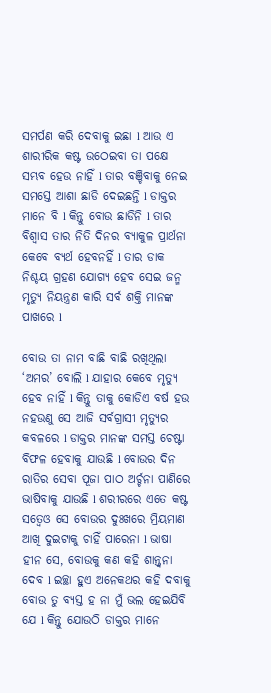ସମର୍ପଣ କରି ଦେବାକୁ ଇଛା l ଆଉ ଏ ଶାରୀରିକ କଷ୍ଟ ଉଠେଇବା ତା ପକ୍ଷେ ସମ୍ଭବ ହେଉ ନାହିଁ l ତାର ବଞ୍ଚିବାକୁ ନେଇ ସମସ୍ତେ ଆଶା ଛାଡି ଦେଇଛନ୍ତି l ଡାକ୍ତର ମାନେ ବି l କିନ୍ତୁ ବୋଉ ଛାଡିନି l ତାର ବିଶ୍ଵାସ ତାର ନିତି ଦିନର ବ୍ୟାକୁଳ ପ୍ରାର୍ଥନା କେବେ ବ୍ୟର୍ଥ ହେବନହିଁ l ତାର ଡାକ ନିଶ୍ଚୟ ଗ୍ରହଣ ଯୋଗ୍ୟ ହେବ ସେଇ ଜନ୍ମ ମୃତ୍ୟୁ ନିୟନ୍ତ୍ରଣ କାରି ସର୍ବ ଶକ୍ତି ମାନଙ୍କ ପାଖରେ l

ବୋଉ ତା ନାମ ବାଛି ବାଛି ରଖିଥିଲା ‘ଅମର’ ବୋଲି l ଯାହାର କେବେ ମୃତ୍ୟୁ ହେବ ନାହିଁ l କିନ୍ତୁ ତାକୁ କୋଡିଏ ବର୍ଷ ହଉ ନହଉଣୁ ସେ ଆଜି ସର୍ବଗ୍ରାସୀ ମୃତ୍ୟୁର କବଳରେ l ଡାକ୍ତର ମାନଙ୍କ ସମସ୍ତ ଚେଷ୍ଟା ବିଫଳ ହେବାକୁ ଯାଉଛି l ବୋଉର ଦିନ ରାତିର ସେବା ପୂଜା ପାଠ ଅର୍ଚ୍ଚନା ପାଣିରେ ଭାଷିବାକୁ ଯାଉଛି l ଶରୀରରେ ଏତେ କଷ୍ଟ ସତ୍ବେଓ ସେ ବୋଉର ଦୁଃଖରେ ମ୍ରିୟମାଣ ଆଖି ଦୁଇଟାକୁ ଚାହିଁ ପାରେନା l ଭାଷା ହୀନ ସେ, ବୋଉକୁ କଣ କହି ଶାନ୍ତ୍ଵନା ଦେବ l ଇଚ୍ଛା ହୁଏ ଅନେକଥର କହି ଦବାକୁ ବୋଉ ତୁ ବ୍ୟସ୍ତ ହ ନା ମୁଁ ଭଲ ହେଇଯିବି ଯେ l କିନ୍ତୁ ଯୋଉଠି ଡାକ୍ତର ମାନେ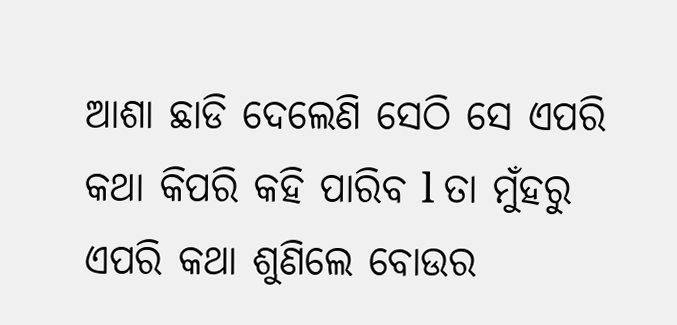ଆଶା ଛାଡି ଦେଲେଣି ସେଠି ସେ ଏପରି କଥା କିପରି କହି ପାରିବ l ତା ମୁଁହରୁ ଏପରି କଥା ଶୁଣିଲେ ବୋଉର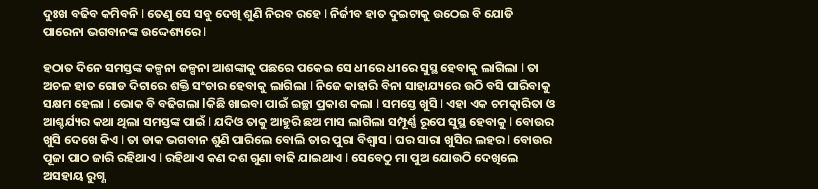ଦୁଃଖ ବଢିବ କମିବନି l ତେଣୁ ସେ ସବୁ ଦେଖି ଶୁଣି ନିରବ ରହେ l ନିର୍ଜୀବ ହାତ ଦୁଇଟାକୁ ଉଠେଇ ବି ଯୋଡି ପାରେନା ଭଗବାନଙ୍କ ଉଦ୍ଦେଶ୍ୟରେ l

ହଠାତ ଦିନେ ସମସ୍ତଙ୍କ କଳ୍ପନା ଜଳ୍ପନା ଆଶଙ୍କାକୁ ପଛରେ ପକେଇ ସେ ଧୀରେ ଧୀରେ ସୁସ୍ଥ ହେବାକୁ ଲାଗିଲା l ତା ଅଚଳ ହାତ ଗୋଡ ଦିଟାରେ ଶକ୍ତି ସଂଚାର ହେବାକୁ ଲାଗିଲା l ନିଜେ କାହାରି ବିନା ସାହାଯ୍ୟରେ ଉଠି ବସି ପାରିବାକୁ ସକ୍ଷମ ହେଲା l ଭୋକ ବି ବଢିଗଲା lକିଛି ଖାଇବା ପାଇଁ ଇଚ୍ଛା ପ୍ରକାଶ କଲା l ସମସ୍ତେ ଖୁସି l ଏହା ଏକ ଚମତ୍କାରିତା ଓ ଆଶ୍ଚର୍ଯ୍ୟର କଥା ଥିଲା ସମସ୍ତଙ୍କ ପାଇଁ l ଯଦିଓ ତାକୁ ଆହୁରି ଛଅ ମାସ ଲାଗିଲା ସମ୍ପୂର୍ଣ୍ଣ ରୂପେ ସୁସ୍ଥ ହେବାକୁ l ବୋଉର ଖୁସି ଦେଖେ କିଏ l ତା ଡାକ ଭଗବାନ ଶୁଣି ପାରିଲେ ବୋଲି ତାର ପୁରା ବିଶ୍ଵାସ l ଘର ସାରା ଖୁସିର ଲହର l ବୋଉର ପୂଜା ପାଠ ଜାରି ରହିଥାଏ l ରହିଥାଏ କଣ ଦଶ ଗୁଣା ବାଢି ଯାଇଥାଏ l ସେବେଠୁ ମା ପୁଅ ଯୋଉଠି ଦେଖିଲେ ଅସହାୟ ରୁଗ୍ଣ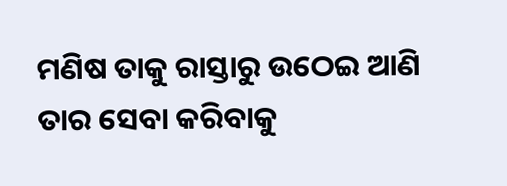ମଣିଷ ତାକୁ ରାସ୍ତାରୁ ଉଠେଇ ଆଣି ତାର ସେବା କରିବାକୁ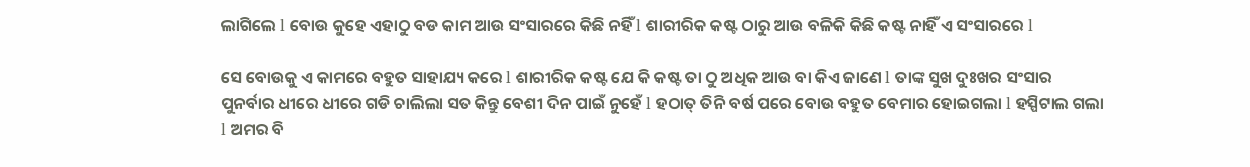ଲାଗିଲେ l ବୋଉ କୁହେ ଏହାଠୁ ବଡ କାମ ଆଉ ସଂସାରରେ କିଛି ନହିଁ l ଶାରୀରିକ କଷ୍ଟ ଠାରୁ ଆଉ ବଳିକି କିଛି କଷ୍ଟ ନାହିଁ ଏ ସଂସାରରେ l

ସେ ବୋଉକୁ ଏ କାମରେ ବହୁତ ସାହାଯ୍ୟ କରେ l ଶାରୀରିକ କଷ୍ଟ ଯେ କି କଷ୍ଟ ତା ଠୁ ଅଧିକ ଆଉ ବା କିଏ ଜାଣେ l ତାଙ୍କ ସୁଖ ଦୁଃଖର ସଂସାର ପୁନର୍ବାର ଧୀରେ ଧୀରେ ଗଡି ଚାଲିଲା ସତ କିନ୍ତୁ ବେଶୀ ଦିନ ପାଇଁ ନୁହେଁ l ହଠାତ୍ ତିନି ବର୍ଷ ପରେ ବୋଉ ବହୁତ ବେମାର ହୋଇଗଲା l ହସ୍ପିଟାଲ ଗଲା l ଅମର ବି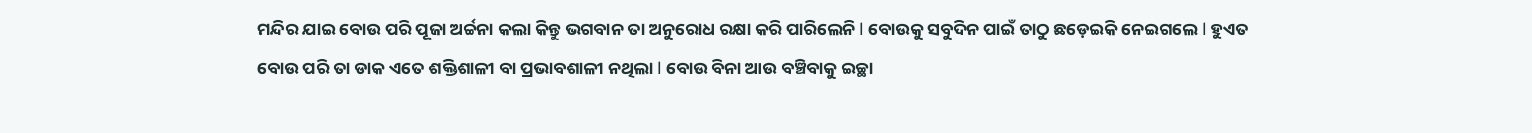ମନ୍ଦିର ଯାଇ ବୋଉ ପରି ପୂଜା ଅର୍ଚ୍ଚନା କଲା କିନ୍ତୁ ଭଗବାନ ତା ଅନୁରୋଧ ରକ୍ଷା କରି ପାରିଲେନି l ବୋଉକୁ ସବୁଦିନ ପାଇଁ ତାଠୁ ଛଡ଼େଇକି ନେଇଗଲେ l ହୁଏତ ବୋଉ ପରି ତା ଡାକ ଏତେ ଶକ୍ତିଶାଳୀ ବା ପ୍ରଭାବଶାଳୀ ନଥିଲା l ବୋଉ ବିନା ଆଉ ବଞ୍ଚିବାକୁ ଇଚ୍ଛା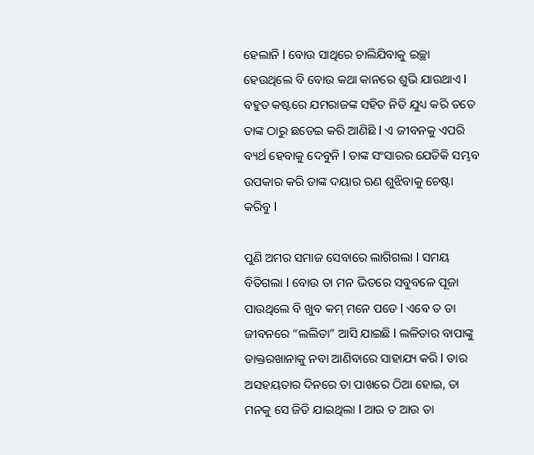ହେଲାନି l ବୋଉ ସାଥିରେ ଚାଲିଯିବାକୁ ଇଚ୍ଛା ହେଉଥିଲେ ବି ବୋଉ କଥା କାନରେ ଶୁଭି ଯାଉଥାଏ l ବହୁତ କଷ୍ଟରେ ଯମରାଜଙ୍କ ସହିତ ନିତି ଯୁଧ୍ୟ କରି ତତେ ତାଙ୍କ ଠାରୁ ଛଡେଇ କରି ଆଣିଛି l ଏ ଜୀବନକୁ ଏପରି ବ୍ୟର୍ଥ ହେବାକୁ ଦେବୁନି l ତାଙ୍କ ସଂସାରର ଯେତିକି ସମ୍ଭବ ଉପକାର କରି ତାଙ୍କ ଦୟାର ଋଣ ଶୁଝିବାକୁ ଚେଷ୍ଟା କରିବୁ l

ପୁଣି ଅମର ସମାଜ ସେବାରେ ଲାଗିଗଲା l ସମୟ ବିତିଗଲା l ବୋଉ ତା ମନ ଭିତରେ ସବୁବଳେ ପୂଜା ପାଉଥିଲେ ବି ଖୁବ କମ୍ ମନେ ପଡେ l ଏବେ ତ ତା ଜୀବନରେ “ଲଲିତା” ଆସି ଯାଇଛି l ଲଳିତାର ବାପାଙ୍କୁ ଡାକ୍ତରଖାନାକୁ ନବା ଆଣିବାରେ ସାହାଯ୍ୟ କରି l ତାର ଅସହୟତାର ଦିନରେ ତା ପାଖରେ ଠିଆ ହୋଇ, ତା ମନକୁ ସେ ଜିତି ଯାଇଥିଲା l ଆଉ ତ ଆଉ ତା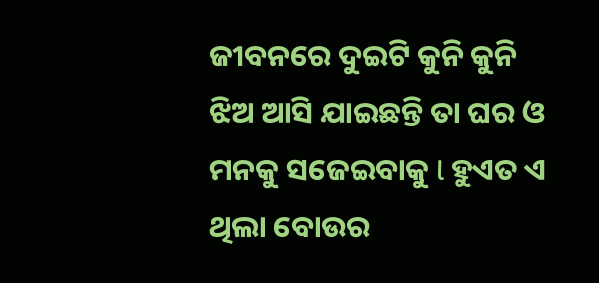ଜୀବନରେ ଦୁଇଟି କୁନି କୁନି ଝିଅ ଆସି ଯାଇଛନ୍ତି ତା ଘର ଓ ମନକୁ ସଜେଇବାକୁ l ହୁଏତ ଏ ଥିଲା ବୋଉର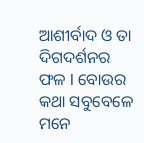ଆଶୀର୍ବାଦ ଓ ତା ଦିଗଦର୍ଶନର ଫଳ l ବୋଉର କଥା ସବୁବେଳେ ମନେ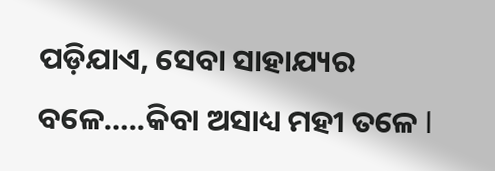ପଡ଼ିଯାଏ, ସେବା ସାହାଯ୍ୟର ବଳେ…..କିବା ଅସାଧ୍ୟ ମହୀ ତଳେ l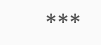***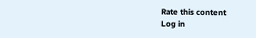Rate this content
Log in